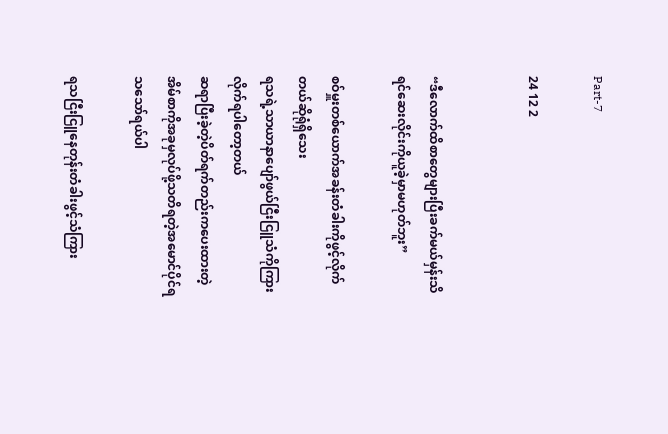Part-7

24 12 2


“ဒီလောက်ထိစာတွေများပြီးခက်မယ်မှန်းသိရင်ဆေးလိုင်းကိုယူခဲ့မှာမဟုတ်ဘူး”

စဝ်မှူးတစ်ယောက်အခန်းတံခါးကိုဖွင့်လိုက်တယ်ဆိုရုံရှိသေး
ရသရဲ့သာယာနာပျော်ဖွယ်ငြီးငြူသံကိုကြားလိုက်ရပါတော့တယ်
ဆရာပြီးခဲ့တဲ့ပိတ်ရက်တည်းကပေးထားတဲ့အိမ်စာကိုအခုမှလုပ်ဖို့သတိရတဲ့အမောင်ပိုင်ရသသော်ရယ်ပါ

ရသငြီးငြူနေတုန်းတံခါးဖွင့်သံကြား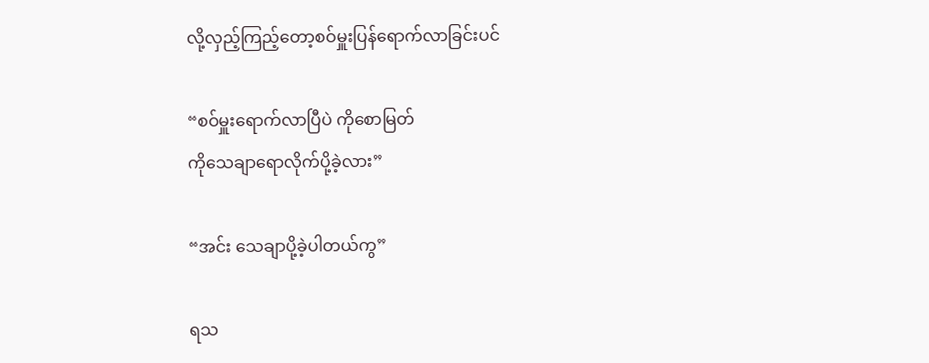လို့လှည့်ကြည့်တော့စဝ်မှူးပြန်ရောက်လာခြင်းပင်

“စဝ်မှူးရောက်လာပြီပဲ ကိုစောမြတ်
ကိုသေချာရောလိုက်ပို့ခဲ့လား”

“အင်း သေချာပို့ခဲ့ပါတယ်ကွ”

ရသ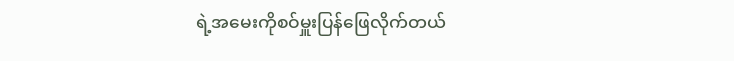ရဲ့အမေးကိုစဝ်မှူးပြန်ဖြေလိုက်တယ်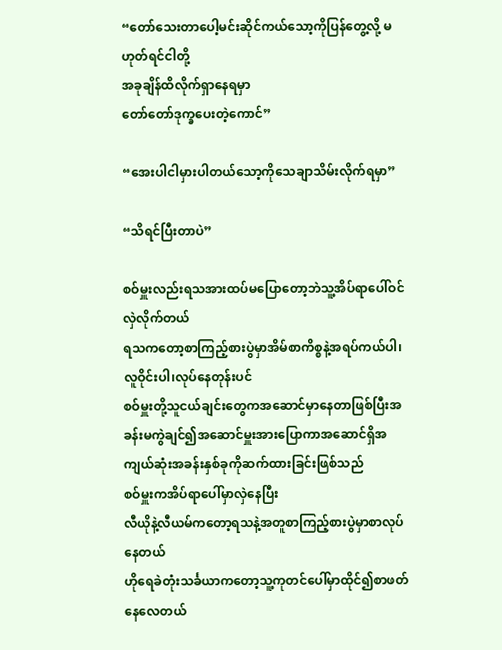“တော်သေးတာပေါ့မင်းဆိုင်ကယ်သော့ကိုပြန်တွေ့လို့ မဟုတ်ရင်ငါတို့
အခုချိန်ထိလိုက်ရှာနေရမှာ
တော်တော်ဒုက္ခပေးတဲ့ကောင်”

“အေးပါငါမှားပါတယ်သော့ကို‌သေချာသိမ်းလိုက်ရမှာ”

“သိရင်ပြီးတာပဲ”

စဝ်မှူးလည်းရသအားထပ်မပြောတော့ဘဲသူ့အိပ်ရာပေါ်ဝင်လှဲလိုက်တယ်
ရသကတော့စာကြည့်စားပွဲမှာအိမ်စာကိစ္စနဲ့အရပ်ကယ်ပါ၊လူဝိုင်းပါ၊လုပ်နေတုန်းပင်
စဝ်မှူးတို့သူငယ်ချင်းတွေကအဆောင်မှာနေတာဖြစ်ပြီးအခန်းမကွဲချင်၍အဆောင်မှူးအားပြောကာအဆောင်ရှိအကျယ်ဆုံးအခန်းနှစ်ခုကိုဆက်ထားခြင်းဖြစ်သည်
စဝ်မှူးကအိပ်ရာပေါ်မှာလှဲနေပြီး
လီယိုနဲ့လီယမ်ကတော့ရသနဲ့အတူစာကြည့်စားပွဲမှာစာလုပ်နေတယ်
ဟိုရေခဲတုံးသင်္ခယာကတော့သူ့ကုတင်ပေါ်မှာထိုင်၍စာဖတ်နေလေတယ်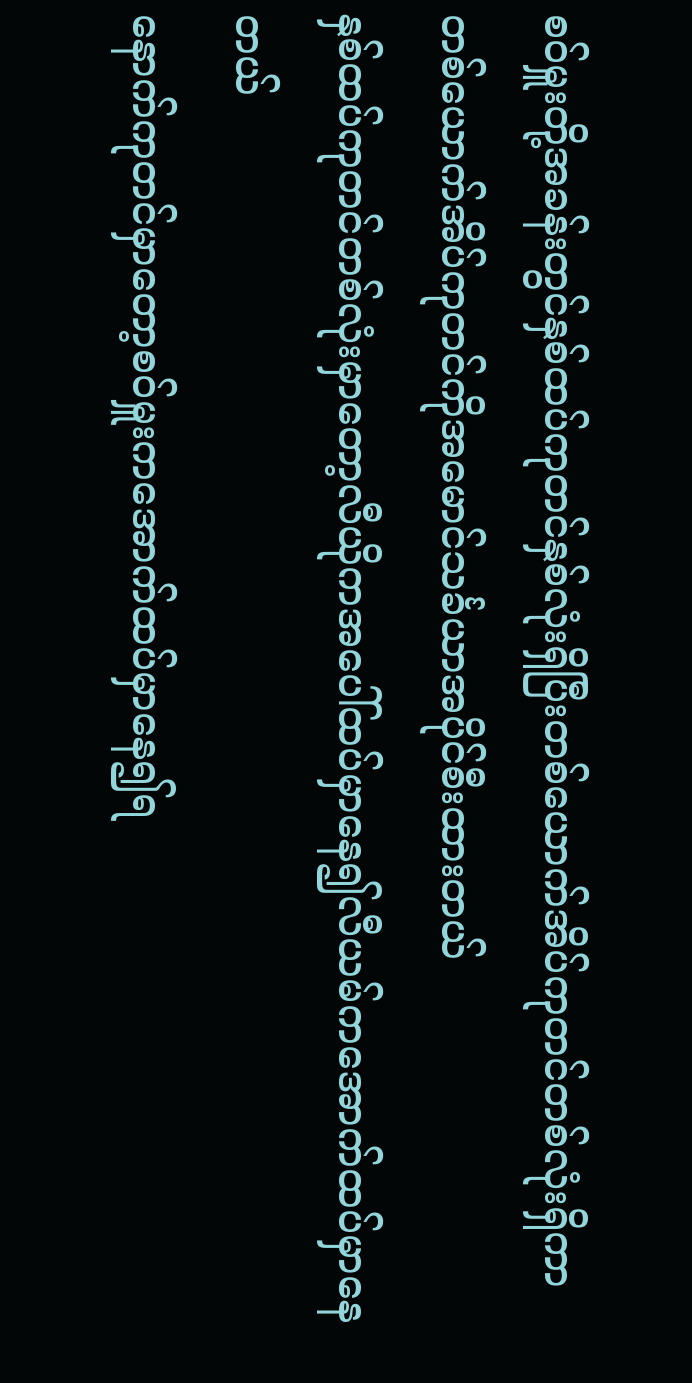စဝ်မှူးတို့အခန်းတွင်နှစ်ထပ်ကုတင်နှစ်လုံးရှိပြီးတစ်ယောက်အိပ်ကုတင်တစ်လုံးရှိကာတစ်ယောက်အိပ်ကုတင်ကိုအမောင်သင်္ခယာအပိုင်စီးထားတယ်
နှစ်ထပ်ကုတင်တစ်လုံးမှာတော့လီယိုကအပေါ်ထပ်မှာနေ၍လီယမ်ကအောက်ထပ်မှာနေတယ်
နောက်ကုတင်မှာတော့စဝ်မှူးကအောက်ထပ်မှာနေ၍ရ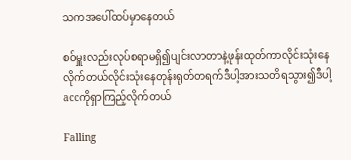သကအပေါ်ထပ်မှာနေတယ်

စဝ်မှူးလည်းလုပ်စရာမရှိ၍ပျင်းလာတာနဲ့ဖုန်းထုတ်ကာလိုင်းသုံးနေလိုက်တယ်လိုင်းသုံးနေတုန်းရုတ်တရက်ဒီပါ့အားသတိရသွား၍ဒီပါ့accကိုရှာကြည့်လိုက်တယ်

Falling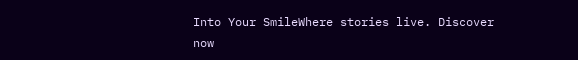Into Your SmileWhere stories live. Discover now